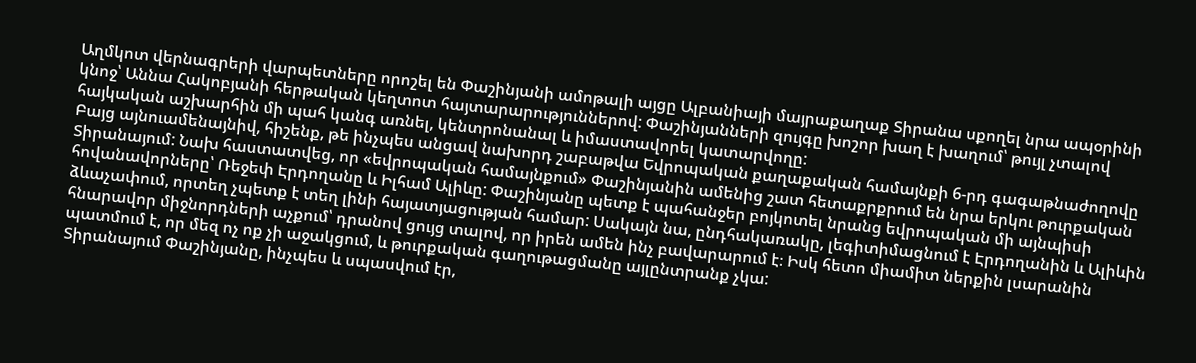Աղմկոտ վերնագրերի վարպետները որոշել են Փաշինյանի ամոթալի այցը Ալբանիայի մայրաքաղաք Տիրանա սքողել նրա ապօրինի կնոջ՝ Աննա Հակոբյանի հերթական կեղտոտ հայտարարություններով: Փաշինյանների զույգը խոշոր խաղ է խաղում՝ թույլ չտալով հայկական աշխարհին մի պահ կանգ առնել, կենտրոնանալ և իմաստավորել կատարվողը:
Բայց այնուամենայնիվ, հիշենք, թե ինչպես անցավ նախորդ շաբաթվա Եվրոպական քաղաքական համայնքի 6-րդ գագաթնաժողովը Տիրանայում: Նախ հաստատվեց, որ «եվրոպական համայնքում» Փաշինյանին ամենից շատ հետաքրքրում են նրա երկու թուրքական հովանավորները՝ Ռեջեփ Էրդողանը և Իլհամ Ալիևը: Փաշինյանը պետք է պահանջեր բոյկոտել նրանց եվրոպական մի այնպիսի ձևաչափում, որտեղ չպետք է տեղ լինի հայատյացության համար: Սակայն նա, ընդհակառակը, լեգիտիմացնում է Էրդողանին և Ալիևին հնարավոր միջնորդների աչքում՝ դրանով ցույց տալով, որ իրեն ամեն ինչ բավարարում է։ Իսկ հետո միամիտ ներքին լսարանին պատմում է, որ մեզ ոչ ոք չի աջակցում, և թուրքական գաղութացմանը այլընտրանք չկա:
Տիրանայում Փաշինյանը, ինչպես և սպասվում էր,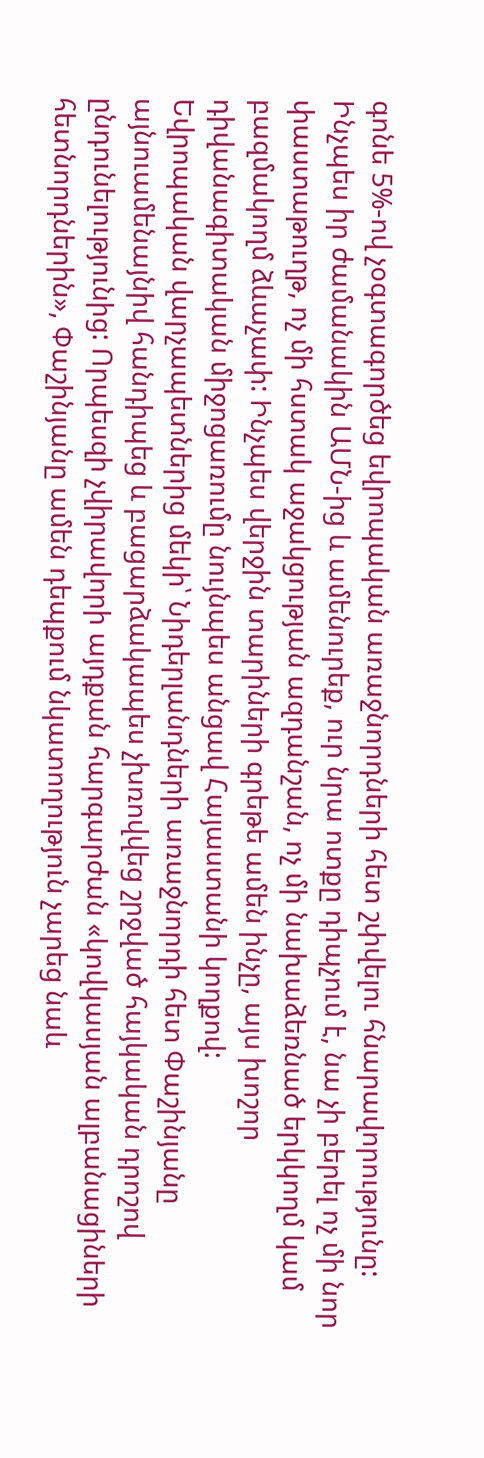գոնե 5%-ով չօգտագործեց եվրոպական առաջնորդների հետ շփվելու հնարավորությունը: Ինչպես իր ժամանակին ԱՄՆ-ից և ամենուրեք, ուր նրա ոտքը դիպչում է, նա չի բերել ոչ մի նոր փաստաթուղթ, ոչ մի հստակ աջակցության ազդանշան, ոչ մի նախաձեռնած երկկողմ կամ բազմակողմ ձևաչափ: Ինչպես վերջին տարիների գրեթե ամեն ինչը, այս խոշոր դիվանագիտական միջոցառումը նույնպես անցավ Հայաստանի կողքով:
Եվրոպական վարչապետներից մեկի՝ Նիդերլանդների առաջնորդի հետ Փաշինյանը այնուամենայնիվ հանդիպեց և բացարձակապես չխռովվեց շրջված հայկական դրոշով ընդունելությունից: Որպեսզի չվիրավորի այդքան հարգարժան «կովկասյան ալբանացիների հետնորդներին», Փաշինյանը ամեն դեպքում նկատողություն չարեց նաև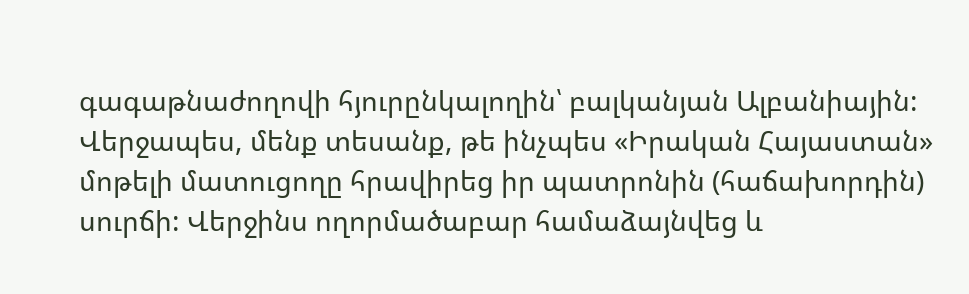գագաթնաժողովի հյուրընկալողին՝ բալկանյան Ալբանիային:
Վերջապես, մենք տեսանք, թե ինչպես «Իրական Հայաստան» մոթելի մատուցողը հրավիրեց իր պատրոնին (հաճախորդին) սուրճի: Վերջինս ողորմածաբար համաձայնվեց և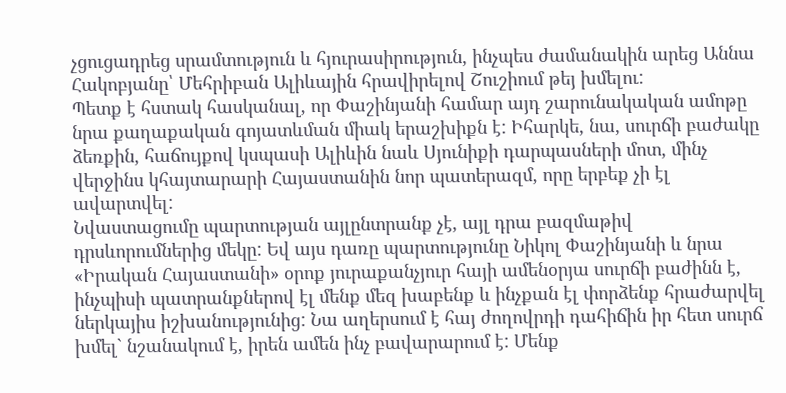չցուցադրեց սրամտություն և հյուրասիրություն, ինչպես ժամանակին արեց Աննա Հակոբյանը՝ Մեհրիբան Ալիևային հրավիրելով Շուշիում թեյ խմելու:
Պետք է հստակ հասկանալ, որ Փաշինյանի համար այդ շարունակական ամոթը նրա քաղաքական գոյատևման միակ երաշխիքն է: Իհարկե, նա, սուրճի բաժակը ձեռքին, հաճույքով կսպասի Ալիևին նաև Սյունիքի դարպասների մոտ, մինչ վերջինս կհայտարարի Հայաստանին նոր պատերազմ, որը երբեք չի էլ ավարտվել:
Նվաստացումը պարտության այլընտրանք չէ, այլ դրա բազմաթիվ դրսևորումներից մեկը: Եվ այս դառը պարտությունը Նիկոլ Փաշինյանի և նրա «Իրական Հայաստանի» օրոք յուրաքանչյուր հայի ամենօրյա սուրճի բաժինն է, ինչպիսի պատրանքներով էլ մենք մեզ խաբենք և ինչքան էլ փորձենք հրաժարվել ներկայիս իշխանությունից: Նա աղերսում է հայ ժողովրդի դահիճին իր հետ սուրճ խմել` նշանակում է, իրեն ամեն ինչ բավարարում է: Մենք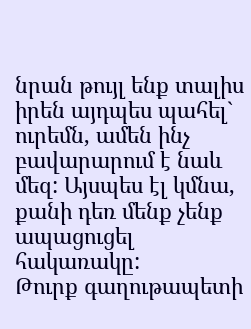նրան թույլ ենք տալիս իրեն այդպես պահել` ուրեմն, ամեն ինչ բավարարում է նաև մեզ: Այսպես էլ կմնա, քանի դեռ մենք չենք ապացուցել հակառակը:
Թուրք գաղութապետի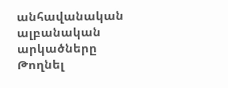անհավանական ալբանական արկածները
Թողնել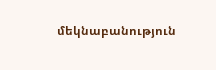մեկնաբանություն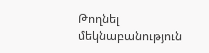Թողնել մեկնաբանություն